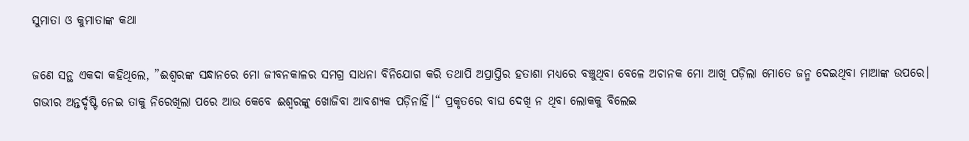ସୁମାତା ଓ କୁମାତାଙ୍କ କଥା

ଜଣେ ସନ୍ଥ ଏକଦା କହିଥିଲେ, ”ଈଶ୍ୱରଙ୍କ ସନ୍ଧାନରେ ମୋ ଜୀବନକାଳର ସମଗ୍ର ସାଧନା ବିନିଯୋଗ କରି ତଥାପି ଅପ୍ରାପ୍ତିର ହତାଶା ମଧ୍ୟରେ ବଞ୍ଚୁଥିବା ବେଳେ ଅଚାନକ ମୋ ଆଖି ପଡ଼ିଲା ମୋତେ ଜନ୍ମ ଦେଇଥିବା ମାଆଙ୍କ ଉପରେ। ଗଭୀର ଅନ୍ତର୍ଦୃଷ୍ଟି ନେଇ ତାକୁ ନିରେଖିଲା ପରେ ଆଉ କେବେ ଈଶ୍ୱରଙ୍କୁ ଖୋଜିବା ଆବଶ୍ୟକ ପଡ଼ିନାହିଁ।“ ପ୍ରକୃତରେ ବାଘ ଦେଖି ନ ଥିବା ଲୋକକୁ ବିଲେଇ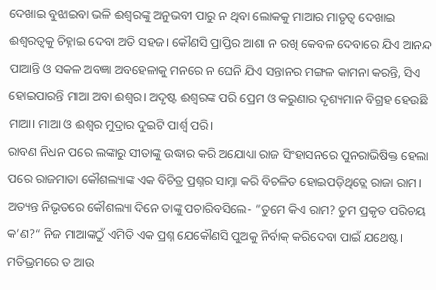ଦେଖାଇ ବୁଝାଇବା ଭଳି ଈଶ୍ୱରଙ୍କୁ ଅନୁଭବୀ ପାରୁ ନ ଥିବା ଲୋକକୁ ମାଆର ମାତୃତ୍ୱ ଦେଖାଇ ଈଶ୍ୱରତ୍ୱକୁ ଚିହ୍ନାଇ ଦେବା ଅତି ସହଜ। କୌଣସି ପ୍ରାପ୍ତିର ଆଶା ନ ରଖି କେବଳ ଦେବାରେ ଯିଏ ଆନନ୍ଦ ପାଆନ୍ତି ଓ ସକଳ ଅବଜ୍ଞା ଅବହେଳାକୁ ମନରେ ନ ଘେନି ଯିଏ ସନ୍ତାନର ମଙ୍ଗଳ କାମନା କରନ୍ତି, ସିଏ ହୋଇପାରନ୍ତି ମାଆ ଅବା ଈଶ୍ୱର। ଅଦୃଷ୍ଟ ଈଶ୍ୱରଙ୍କ ପରି ପ୍ରେମ ଓ କରୁଣାର ଦୃଶ୍ୟମାନ ବିଗ୍ରହ ହେଉଛି ମାଆ। ମାଆ ଓ ଈଶ୍ୱର ମୁଦ୍ରାର ଦୁଇଟି ପାର୍ଶ୍ୱ ପରି।
ରାବଣ ନିଧନ ପରେ ଲଙ୍କାରୁ ସୀତାଙ୍କୁ ଉଦ୍ଧାର କରି ଅଯୋଧ୍ୟା ରାଜ ସିଂହାସନରେ ପୁନରାଭିଷିକ୍ତ ହେଲା ପରେ ରାଜମାତା କୌଶଲ୍ୟାଙ୍କ ଏକ ବିଚିତ୍ର ପ୍ରଶ୍ନର ସାମ୍ନା କରି ବିଚଳିତ ହୋଇପଡ଼ିଥିତ୍ଲେ ରାଜା ରାମ। ଅତ୍ୟନ୍ତ ନିଭୃତରେ କୌଶଲ୍ୟା ଦିନେ ତାଙ୍କୁ ପଚାରିବସିଲେ- ”ତୁମେ କିଏ ରାମ? ତୁମ ପ୍ରକୃତ ପରିଚୟ କ’ଣ?“ ନିଜ ମାଆଙ୍କଠୁଁ ଏମିତି ଏକ ପ୍ରଶ୍ନ ଯେକୌଣସି ପୁଅକୁ ନିର୍ବାକ୍‌ କରିଦେବା ପାଇଁ ଯଥେଷ୍ଟ। ମତିଭ୍ରମରେ ତ ଆଉ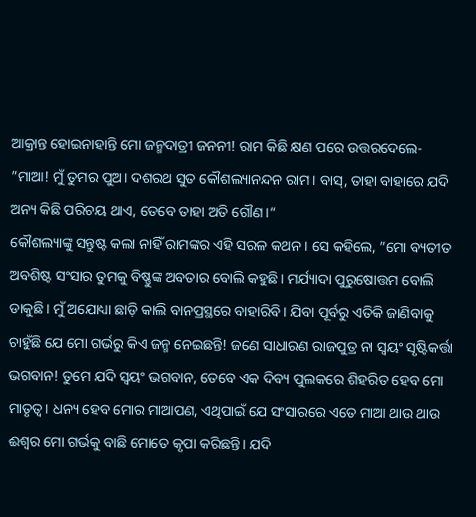ଆକ୍ରାନ୍ତ ହୋଇନାହାନ୍ତି ମୋ ଜନ୍ମଦାତ୍ରୀ ଜନନୀ! ରାମ କିଛି କ୍ଷଣ ପରେ ଉତ୍ତରଦେଲେ- ”ମାଆ! ମୁଁ ତୁମର ପୁଅ। ଦଶରଥ ସୁତ କୌଶଲ୍ୟାନନ୍ଦନ ରାମ। ବାସ୍‌, ତାହା ବାହାରେ ଯଦି ଅନ୍ୟ କିଛି ପରିଚୟ ଥାଏ, ତେବେ ତାହା ଅତି ଗୌଣ।“
କୌଶଲ୍ୟାଙ୍କୁ ସନ୍ତୁଷ୍ଟ କଲା ନାହିଁ ରାମଙ୍କର ଏହି ସରଳ କଥନ। ସେ କହିଲେ, ”ମୋ ବ୍ୟତୀତ ଅବଶିଷ୍ଟ ସଂସାର ତୁମକୁ ବିଷ୍ଣୁଙ୍କ ଅବତାର ବୋଲି କହୁଛି। ମର୍ଯ୍ୟାଦା ପୁରୁଷୋତ୍ତମ ବୋଲି ଡାକୁଛି। ମୁଁ ଅଯୋଧ୍ୟା ଛାଡ଼ି କାଲି ବାନପ୍ରସ୍ଥରେ ବାହାରିବି। ଯିବା ପୂର୍ବରୁ ଏତିକି ଜାଣିବାକୁ ଚାହୁଁଛି ଯେ ମୋ ଗର୍ଭରୁ କିଏ ଜନ୍ମ ନେଇଛନ୍ତି! ଜଣେ ସାଧାରଣ ରାଜପୁତ୍ର ନା ସ୍ବୟଂ ସୃଷ୍ଟିକର୍ତ୍ତା ଭଗବାନ! ତୁମେ ଯଦି ସ୍ବୟଂ ଭଗବାନ, ତେବେ ଏକ ଦିବ୍ୟ ପୁଲକରେ ଶିହରିତ ହେବ ମୋ ମାତୃତ୍ୱ। ଧନ୍ୟ ହେବ ମୋର ମାଆପଣ, ଏଥିପାଇଁ ଯେ ସଂସାରରେ ଏତେ ମାଆ ଥାଉ ଥାଉ ଈଶ୍ୱର ମୋ ଗର୍ଭକୁ ବାଛି ମୋତେ କୃପା କରିଛନ୍ତି। ଯଦି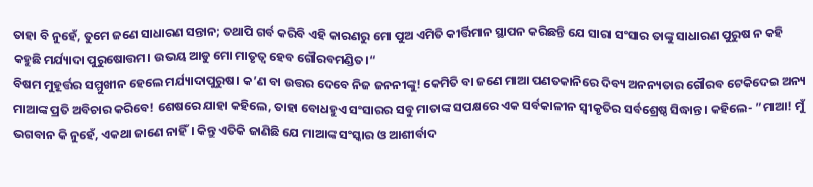ତାହା ବି ନୁହେଁ, ତୁମେ ଜଣେ ସାଧାରଣ ସନ୍ତାନ; ତଥାପି ଗର୍ବ କରିବି ଏହି କାରଣରୁ ମୋ ପୁଅ ଏମିତି କୀର୍ତ୍ତିମାନ ସ୍ଥାପନ କରିଛନ୍ତି ଯେ ସାରା ସଂସାର ତାଙ୍କୁ ସାଧାରଣ ପୁରୁଷ ନ କହି କହୁଛି ମର୍ଯ୍ୟାଦା ପୁରୁଷୋତ୍ତମ। ଉଭୟ ଆଡୁ ମୋ ମାତୃତ୍ୱ ହେବ ଗୌରବମଣ୍ଡିତ।“
ବିଷମ ମୁହୂର୍ତ୍ତର ସମ୍ମୁଖୀନ ହେଲେ ମର୍ଯ୍ୟାଦାପୁରୁଷ। କ’ଣ ବା ଉତ୍ତର ଦେବେ ନିଜ ଜନନୀଙ୍କୁ! କେମିତି ବା ଜଣେ ମାଆ ପଣତକାନିରେ ଦିବ୍ୟ ଅନନ୍ୟତାର ଗୌରବ ଟେକିଦେଇ ଅନ୍ୟ ମାଆଙ୍କ ପ୍ରତି ଅବିଚାର କରିବେ! ଶେଷରେ ଯାହା କହିଲେ, ତାହା ବୋଧହୁଏ ସଂସାରର ସବୁ ମାତାଙ୍କ ସପକ୍ଷରେ ଏକ ସର୍ବକାଳୀନ ସ୍ବୀକୃତିର ସର୍ବଶ୍ରେଷ୍ଠ ସିଦ୍ଧାନ୍ତ। କହିଲେ- ”ମାଆ! ମୁଁ ଭଗବାନ କି ନୁହେଁ, ଏକଥା ଜାଣେ ନାହିଁ। କିନ୍ତୁ ଏତିକି ଜାଣିଛି ଯେ ମାଆଙ୍କ ସଂସ୍କାର ଓ ଆଶୀର୍ବାଦ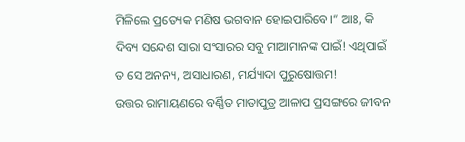ମିଳିଲେ ପ୍ରତ୍ୟେକ ମଣିଷ ଭଗବାନ ହୋଇପାରିବେ।“ ଆଃ, କି ଦିବ୍ୟ ସନ୍ଦେଶ ସାରା ସଂସାରର ସବୁ ମାଆମାନଙ୍କ ପାଇଁ! ଏଥିପାଇଁ ତ ସେ ଅନନ୍ୟ, ଅସାଧାରଣ, ମର୍ଯ୍ୟାଦା ପୁରୁଷୋତ୍ତମ!
ଉତ୍ତର ରାମାୟଣରେ ବର୍ଣ୍ଣିତ ମାତାପୁତ୍ର ଆଳାପ ପ୍ରସଙ୍ଗରେ ଜୀବନ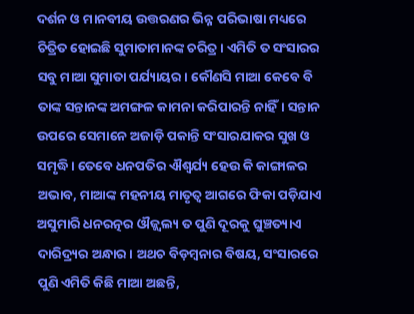ଦର୍ଶନ ଓ ମାନବୀୟ ଉତ୍ତରଣର ଭିନ୍ନ ପରିଭାଷା ମଧ୍ୟରେ ଚିତ୍ରିତ ହୋଇଛି ସୁମାତାମାନଙ୍କ ଚରିତ୍ର। ଏମିତି ତ ସଂସାରର ସବୁ ମାଆ ସୁମାତା ପର୍ଯ୍ୟାୟର। କୌଣସି ମାଆ କେବେ ବି ତାଙ୍କ ସନ୍ତାନଙ୍କ ଅମଙ୍ଗଳ କାମନା କରିପାରନ୍ତି ନାହିଁ। ସନ୍ତାନ ଉପରେ ସେମାନେ ଅଜାଡ଼ି ପକାନ୍ତି ସଂସାରଯାକର ସୁଖ ଓ ସମୃଦ୍ଧି। ତେବେ ଧନପତିର ଐଶ୍ୱର୍ଯ୍ୟ ହେଉ କି କାଙ୍ଗାଳର ଅଭାବ, ମାଆଙ୍କ ମହନୀୟ ମାତୃତ୍ୱ ଆଗରେ ଫିକା ପଡ଼ିଯାଏ ଅସୁମାରି ଧନରତ୍ନର ଔଜ୍ଜ୍ୱଲ୍ୟ ତ ପୁଣି ଦୂରକୁ ଘୁଞ୍ଚତ୍ୟାଏ ଦାରିଦ୍ର୍ୟର ଅନ୍ଧାର। ଅଥଚ ବିଡ଼ମ୍ବନାର ବିଷୟ, ସଂସାରରେ ପୁଣି ଏମିତି କିଛି ମାଆ ଅଛନ୍ତି,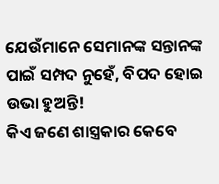ଯେଉଁମାନେ ସେମାନଙ୍କ ସନ୍ତାନଙ୍କ ପାଇଁ ସମ୍ପଦ ନୁହେଁ, ବିପଦ ହୋଇ ଉଭା ହୁଅନ୍ତି!
କିଏ ଜଣେ ଶାସ୍ତ୍ରକାର କେବେ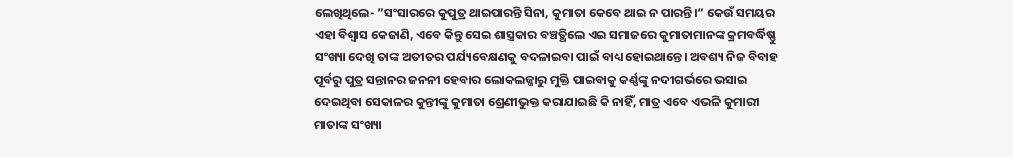ଲେଖିଥିଲେ- ”ସଂସାରରେ କୁପୁତ୍ର ଥାଇପାରନ୍ତି ସିନା, କୁମାତା କେବେ ଥାଇ ନ ପାରନ୍ତି।“ କେଉଁ ସମୟର ଏହା ବିଶ୍ୱାସ କେଜାଣି, ଏବେ କିନ୍ତୁ ସେଇ ଶାସ୍ତ୍ରକାର ବଞ୍ଚତ୍ଥିଲେ ଏଇ ସମାଜରେ କୁମାତାମାନଙ୍କ କ୍ରମବର୍ଦ୍ଧିଷ୍ଣୁ ସଂଖ୍ୟା ଦେଖି ତାଙ୍କ ଅତୀତର ପର୍ଯ୍ୟବେକ୍ଷଣକୁ ବଦଳାଇବା ପାଇଁ ବାଧ୍ୟ ହୋଇଥାନ୍ତେ। ଅବଶ୍ୟ ନିଜ ବିବାହ ପୂର୍ବରୁ ପୁତ୍ର ସନ୍ତାନର ଜନନୀ ହେବାର ଲୋକଲଜ୍ଜାରୁ ମୁକ୍ତି ପାଇବାକୁ କର୍ଣ୍ଣଙ୍କୁ ନଦୀଗର୍ଭରେ ଭସାଇ ଦେଇଥିବା ସେକାଳର କୁନ୍ତୀଙ୍କୁ କୁମାତା ଶ୍ରେଣୀଭୁକ୍ତ କରାଯାଇଛି କି ନାହିଁ, ମାତ୍ର ଏବେ ଏଭଳି କୁମାରୀ ମାତାଙ୍କ ସଂଖ୍ୟା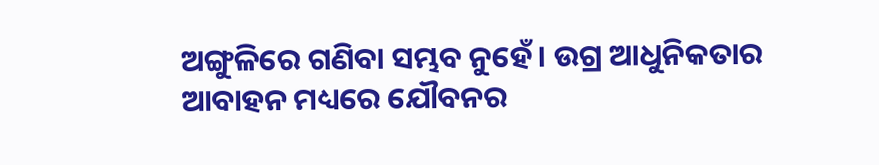ଅଙ୍ଗୁଳିରେ ଗଣିବା ସମ୍ଭବ ନୁହେଁ। ଉଗ୍ର ଆଧୁନିକତାର ଆବାହନ ମଧ୍ୟରେ ଯୌବନର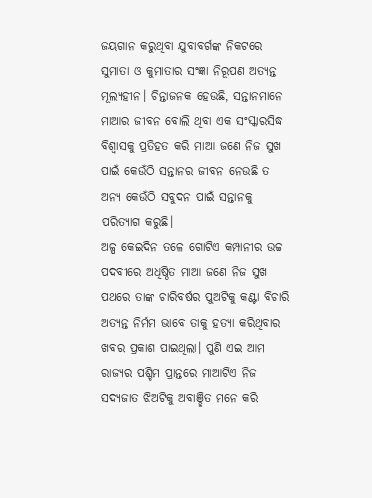ଜୟଗାନ କରୁଥିବା ଯୁବାବର୍ଗଙ୍କ ନିକଟରେ ସୁମାତା ଓ କୁମାତାର ସଂଜ୍ଞା ନିରୂପଣ ଅତ୍ୟନ୍ତ ମୂଲ୍ୟହୀନ। ଚିନ୍ତାଜନକ ହେଉଛି, ସନ୍ତାନମାନେ ମାଆର ଜୀବନ ବୋଲି ଥିବା ଏକ ସଂସ୍କାରସିଦ୍ଧ ବିଶ୍ୱାସକୁ ପ୍ରତିହତ କରି ମାଆ ଜଣେ ନିଜ ସୁଖ ପାଇଁ କେଉଁଠି ସନ୍ତାନର ଜୀବନ ନେଉଛି ତ ଅନ୍ୟ କେଉଁଠି ସବୁଦନ ପାଇଁ ସନ୍ତାନକୁ ପରିତ୍ୟାଗ କରୁଛି।
ଅଳ୍ପ କେଇଦିନ ତଳେ ଗୋଟିଏ କମ୍ପାନୀର ଉଚ୍ଚ ପଦବୀରେ ଅଧିଷ୍ଠିତ ମାଆ ଜଣେ ନିଜ ସୁଖ ପଥରେ ତାଙ୍କ ଚାରିବର୍ଷର ପୁଅଟିକୁ କଣ୍ଟା ବିଚାରି ଅତ୍ୟନ୍ତ ନିର୍ମମ ଭାବେ ତାକୁ ହତ୍ୟା କରିଥିବାର ଖବର ପ୍ରକାଶ ପାଇଥିଲା। ପୁଣି ଏଇ ଆମ ରାଜ୍ୟର ପଶ୍ଚିମ ପ୍ରାନ୍ତରେ ମାଆଟିଏ ନିଜ ସଦ୍ୟଜାତ ଝିଅଟିକୁ ଅବାଞ୍ଛିତ ମନେ କରି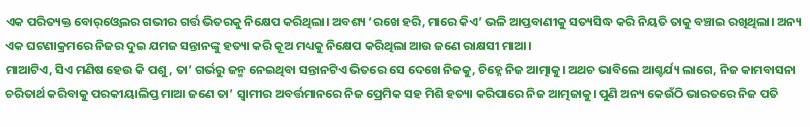ଏକ ପରିତ୍ୟକ୍ତ ବୋର୍‌ଓ୍ବେଲର ଗଭୀର ଗର୍ତ୍ତ ଭିତରକୁ ନିକ୍ଷେପ କରିଥିଲା। ଅବଶ୍ୟ ‘ରଖେ ହରି, ମାରେ କିଏ’ ଭଳି ଆପ୍ତବାଣୀକୁ ସତ୍ୟସିଦ୍ଧ କରି ନିୟତି ତାକୁ ବଞ୍ଚାଇ ରଖିଥିଲା। ଅନ୍ୟ ଏକ ଘଟଣାକ୍ରମରେ ନିଜର ଦୁଇ ଯମଜ ସନ୍ତାନଙ୍କୁ ହତ୍ୟା କରି କୂଅ ମଧ୍ୟକୁ ନିକ୍ଷେପ କରିଥିଲା ଆଉ ଜଣେ ରାକ୍ଷସୀ ମାଆ।
ମାଆଟିଏ, ସିଏ ମଣିଷ ହେଉ କି ପଶୁ, ତା’ ଗର୍ଭରୁ ଜନ୍ମ ନେଇଥିବା ସନ୍ତାନଟିଏ ଭିତରେ ସେ ଦେଖେ ନିଜକୁ, ଚିହ୍ନେ ନିଜ ଆତ୍ମାକୁ। ଅଥଚ ଭାବିଲେ ଆଶ୍ଚର୍ଯ୍ୟ ଲାଗେ, ନିଜ କାମବାସନା ଚରିତାର୍ଥ କରିବାକୁ ପରକୀୟାଲିପ୍ତ ମାଆ ଜଣେ ତା’ ସ୍ବାମୀର ଅବର୍ତ୍ତମାନରେ ନିଜ ପ୍ରେମିକ ସହ ମିଶି ହତ୍ୟା କରିପାରେ ନିଜ ଆତ୍ମଜାକୁ। ପୁଣି ଅନ୍ୟ କେଉଁଠି ଭାରତରେ ନିଜ ପତି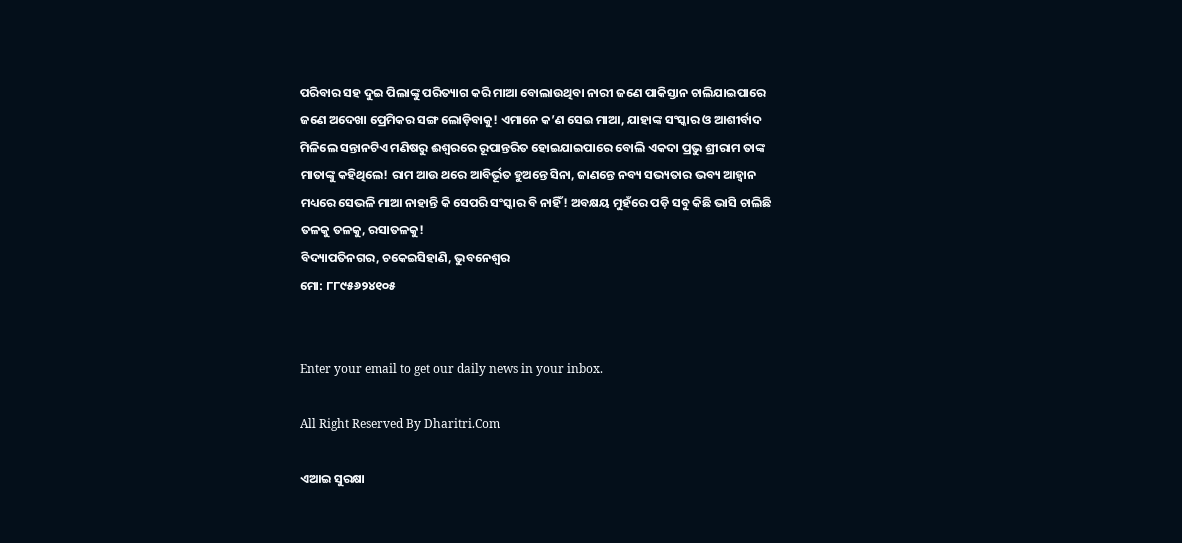ପରିବାର ସହ ଦୁଇ ପିଲାଙ୍କୁ ପରିତ୍ୟାଗ କରି ମାଆ ବୋଲାଉଥିବା ନାରୀ ଜଣେ ପାକିସ୍ତାନ ଚାଲିଯାଇପାରେ ଜଣେ ଅଦେଖା ପ୍ରେମିକର ସଙ୍ଗ ଲୋଡ଼ିବାକୁ! ଏମାନେ କ’ଣ ସେଇ ମାଆ, ଯାହାଙ୍କ ସଂସ୍କାର ଓ ଆଶୀର୍ବାଦ ମିଳିଲେ ସନ୍ତାନଟିଏ ମଣିଷରୁ ଈଶ୍ୱରରେ ରୂପାନ୍ତରିତ ହୋଇଯାଇପାରେ ବୋଲି ଏକଦା ପ୍ରଭୁ ଶ୍ରୀରାମ ତାଙ୍କ ମାତାଙ୍କୁ କହିଥିଲେ! ରାମ ଆଉ ଥରେ ଆବିର୍ଭୂତ ହୁଅନ୍ତେ ସିନା, ଜାଣନ୍ତେ ନବ୍ୟ ସଭ୍ୟତାର ଭବ୍ୟ ଆହ୍ବାନ ମଧ୍ୟରେ ସେଭଳି ମାଆ ନାହାନ୍ତି କି ସେପରି ସଂସ୍କାର ବି ନାହିଁ! ଅବକ୍ଷୟ ମୁହଁରେ ପଡ଼ି ସବୁ କିଛି ଭାସି ଚାଲିଛି ତଳକୁ ତଳକୁ, ରସାତଳକୁ!
ବିଦ୍ୟାପତିନଗର, ଚକେଇସିହାଣି, ଭୁବନେଶ୍ୱର
ମୋ: ୮୮୯୫୬୨୪୧୦୫


Enter your email to get our daily news in your inbox.

All Right Reserved By Dharitri.Com

ଏଆଇ ସୁରକ୍ଷା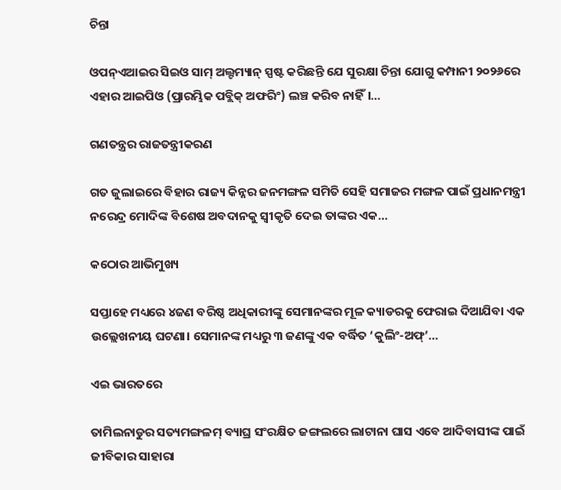ଚିନ୍ତା

ଓପନ୍‌ଏଆଇର ସିଇଓ ସାମ୍‌ ଅଲ୍ଟମ୍ୟାନ୍‌ ସ୍ପଷ୍ଟ କରିଛନ୍ତି ଯେ ସୁରକ୍ଷା ଚିନ୍ତା ଯୋଗୁ କମ୍ପାନୀ ୨୦୨୬ରେ ଏହାର ଆଇପିଓ (ପ୍ରାରମ୍ଭିକ ପବ୍ଲିକ୍‌ ଅଫରିଂ) ଲଞ୍ଚ କରିବ ନାହିଁ।…

ଗଣତନ୍ତ୍ରର ରାଜତନ୍ତ୍ରୀକରଣ

ଗତ ଜୁଲାଇରେ ବିହାର ରାଜ୍ୟ କିନ୍ନର ଜନମଙ୍ଗଳ ସମିତି ସେହି ସମାଜର ମଙ୍ଗଳ ପାଇଁ ପ୍ରଧାନମନ୍ତ୍ରୀ ନରେନ୍ଦ୍ର ମୋଦିଙ୍କ ବିଶେଷ ଅବଦାନକୁ ସ୍ବୀକୃତି ଦେଇ ତାଙ୍କର ଏକ…

କଠୋର ଆଭିମୁଖ୍ୟ

ସପ୍ତାହେ ମଧ୍ୟରେ ୪ଜଣ ବରିଷ୍ଠ ଅଧିକାରୀଙ୍କୁ ସେମାନଙ୍କର ମୂଳ କ୍ୟାଡରକୁ ଫେରାଇ ଦିଆଯିବା ଏକ ଉଲ୍ଲେଖନୀୟ ଘଟଣା। ସେମାନଙ୍କ ମଧ୍ୟରୁ ୩ ଜଣଙ୍କୁ ଏକ ବର୍ଦ୍ଧିତ ‘କୁଲିଂ-ଅଫ୍‌’…

ଏଇ ଭାରତରେ

ତାମିଲନାଡୁର ସତ୍ୟମଙ୍ଗଳମ୍‌ ବ୍ୟାଘ୍ର ସଂରକ୍ଷିତ ଜଙ୍ଗଲରେ ଲାଟାନା ଘାସ ଏବେ ଆଦିବାସୀଙ୍କ ପାଇଁ ଜୀବିକାର ସାହାରା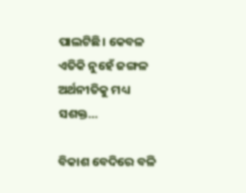ପାଲଟିଛି। କେବଳ ଏତିକି ନୁହେଁ ଜଙ୍ଗଳ ଅର୍ଥନୀତିକୁ ମଧ୍ୟ ସଶକ୍ତ…

ବିକାଶ ବେଦିରେ ବଳି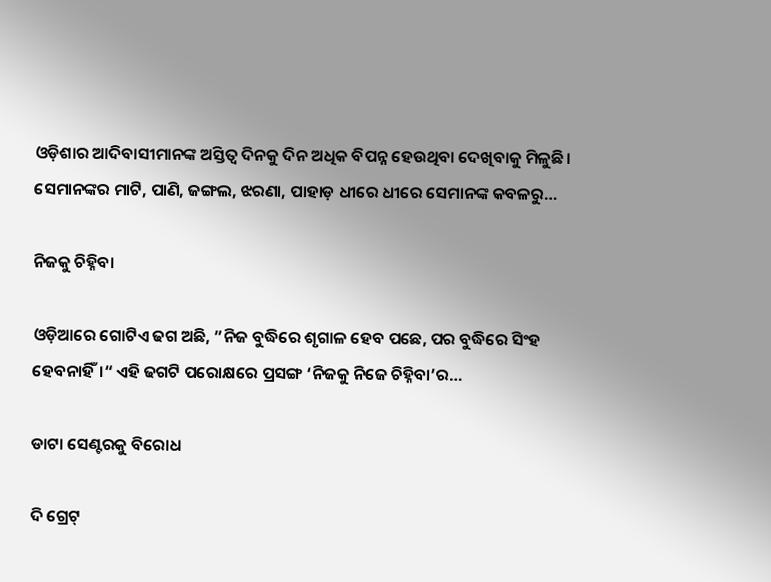ଓଡ଼ିଶାର ଆଦିବାସୀମାନଙ୍କ ଅସ୍ତିତ୍ୱ ଦିନକୁ ଦିନ ଅଧିକ ବିପନ୍ନ ହେଉଥିବା ଦେଖିବାକୁ ମିଳୁଛି। ସେମାନଙ୍କର ମାଟି, ପାଣି, ଜଙ୍ଗଲ, ଝରଣା, ପାହାଡ଼ ଧୀରେ ଧୀରେ ସେମାନଙ୍କ କବଳରୁ…

ନିଜକୁ ଚିହ୍ନିବା

ଓଡ଼ିଆରେ ଗୋଟିଏ ଢଗ ଅଛି, ”ନିଜ ବୁଦ୍ଧିରେ ଶୃଗାଳ ହେବ ପଛେ, ପର ବୁଦ୍ଧିରେ ସିଂହ ହେବନାହିଁ।“ ଏହି ଢଗଟି ପରୋକ୍ଷରେ ପ୍ରସଙ୍ଗ ‘ନିଜକୁ ନିଜେ ଚିହ୍ନିବା’ର…

ଡାଟା ସେଣ୍ଟରକୁ ବିରୋଧ

ଦି ଗ୍ରେଟ୍‌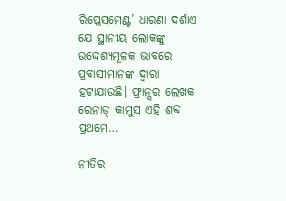ରିପ୍ଲେସମେଣ୍ଟ’ ଧାରଣା ଦର୍ଶାଏ ଯେ ସ୍ଥାନୀୟ ଲୋକଙ୍କୁ ଉଦ୍ଦେଶ୍ୟମୂଳକ ଭାବରେ ପ୍ରବାସୀମାନଙ୍କ ଦ୍ୱାରା ହଟାଯାଉଛି। ଫ୍ରାନ୍ସର ଲେଖକ ରେନାଡ୍‌ କାମୁସ ଏହି ଶବ୍ଦ ପ୍ରଥମେ…

ନୀତିର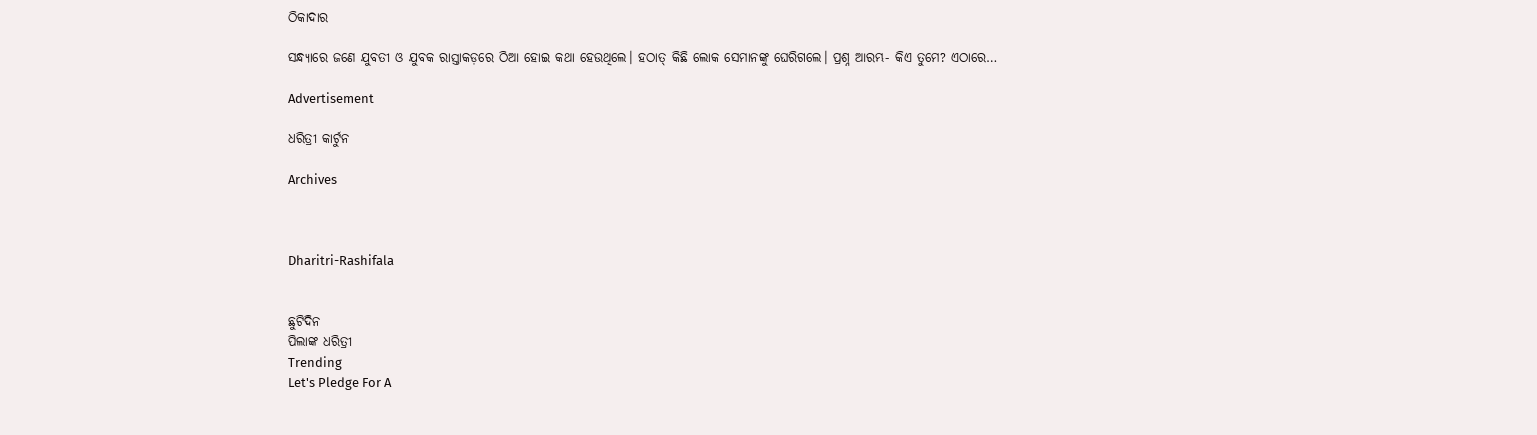ଠିକାଦାର

ସନ୍ଧ୍ୟାରେ ଜଣେ ଯୁବତୀ ଓ ଯୁବକ ରାସ୍ତାକଡ଼ରେ ଠିଆ ହୋଇ କଥା ହେଉଥିଲେ। ହଠାତ୍‌ କିଛି ଲୋକ ସେମାନଙ୍କୁ ଘେରିଗଲେ। ପ୍ରଶ୍ନ ଆରମ୍ଭ- କିଏ ତୁମେ? ଏଠାରେ…

Advertisement

ଧରିତ୍ରୀ କାର୍ଟୁନ

Archives



Dharitri-Rashifala


ଛୁଟିଦିନ
ପିଲାଙ୍କ ଧରିତ୍ରୀ
Trending
Let's Pledge For A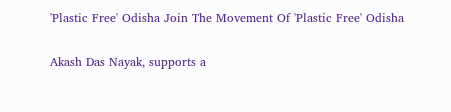'Plastic Free' Odisha Join The Movement Of 'Plastic Free' Odisha

Akash Das Nayak, supports a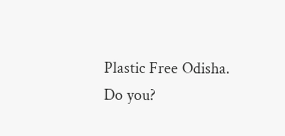Plastic Free Odisha. Do you?